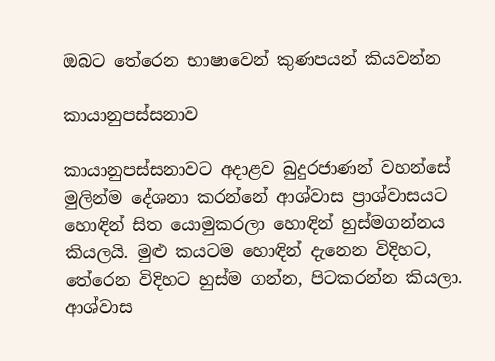ඔබට තේරෙන භාෂාවෙන් කුණපයන් කියවන්න

කායානුපස්‌සනාව

කායානුපස්‌සනාවට අදාළව බුදුරජාණන් වහන්සේ මුලින්ම දේශනා කරන්නේ ආශ්වාස ප්‍රාශ්වාසයට හොඳින් සිත යොමුකරලා හොඳින් හුස්‌මගන්නය කියලයි. මුළු කයටම හොඳින් දැනෙන විදිහට, තේරෙන විදිහට හුස්‌ම ගන්න, පිටකරන්න කියලා. ආශ්වාස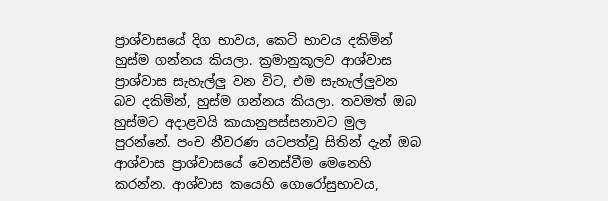ප්‍රාශ්වාසයේ දිග භාවය, කෙටි භාවය දකිමින් හුස්‌ම ගන්නය කියලා. ක්‍රමානුකූලව ආශ්වාස ප්‍රාශ්වාස සැහැල්ලු වන විට, එම සැහැල්ලුවන බව දකිමින්, හුස්‌ම ගන්නය කියලා. තවමත් ඔබ හුස්‌මට අදාළවයි කායානුපස්‌සනාවට මුල පුරන්නේ. පංච නීවරණ යටපත්වූ සිතින් දැන් ඔබ ආශ්වාස ප්‍රාශ්වාසයේ වෙනස්‌වීම මෙනෙහි කරන්න. ආශ්වාස කයෙහි ගොරෝසුභාවය,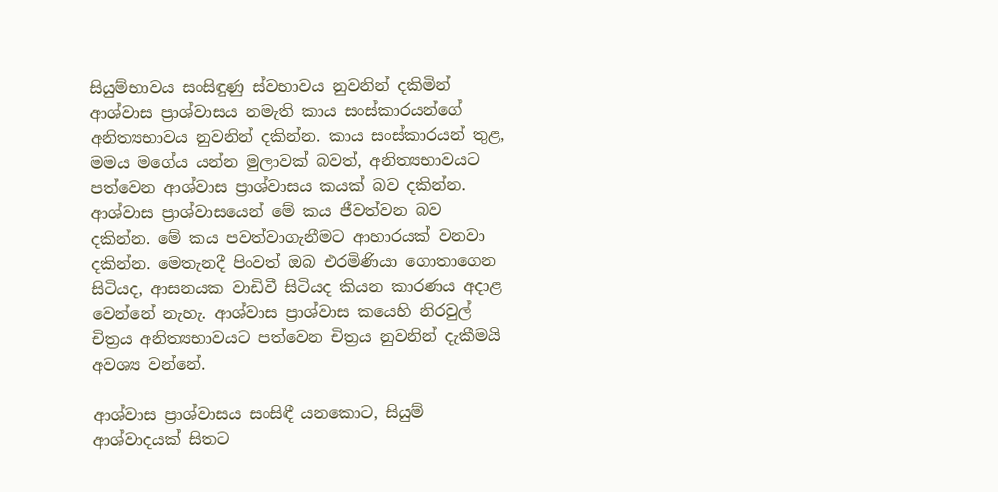සියුම්භාවය සංසිඳුණු ස්‌වභාවය නුවනින් දකිමින් ආශ්වාස ප්‍රාශ්වාසය නමැති කාය සංස්‌කාරයන්ගේ අනිත්‍යභාවය නුවනින් දකින්න. කාය සංස්‌කාරයන් තුළ, මමය මගේය යන්න මුලාවක්‌ බවත්, අනිත්‍යභාවයට පත්වෙන ආශ්වාස ප්‍රාශ්වාසය කයක්‌ බව දකින්න. ආශ්වාස ප්‍රාශ්වාසයෙන් මේ කය ජීවත්වන බව දකින්න. මේ කය පවත්වාගැනීමට ආහාරයක්‌ වනවා දකින්න. මෙතැනදී පිංවත් ඔබ එරමිණියා ගොතාගෙන සිටියද, ආසනයක වාඩිවී සිටියද කියන කාරණය අදාළ වෙන්නේ නැහැ. ආශ්වාස ප්‍රාශ්වාස කයෙහි නිරවුල් චිත්‍රය අනිත්‍යභාවයට පත්වෙන චිත්‍රය නුවනින් දැකීමයි අවශ්‍ය වන්නේ.

ආශ්වාස ප්‍රාශ්වාසය සංසිඳී යනකොට, සියුම් ආශ්වාදයක්‌ සිතට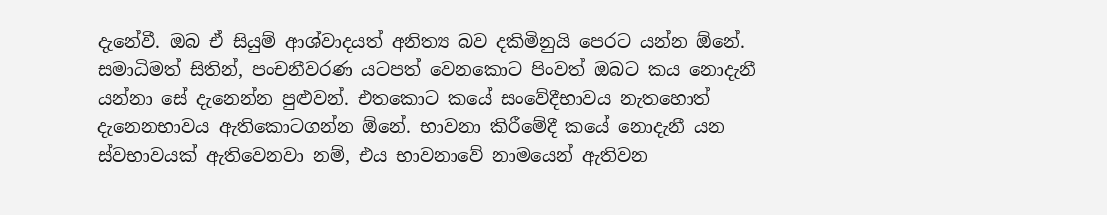දැනේවී. ඔබ ඒ සියුම් ආශ්වාදයත් අනිත්‍ය බව දකිමිනුයි පෙරට යන්න ඕනේ. සමාධිමත් සිතින්, පංචනීවරණ යටපත් වෙනකොට පිංවත් ඔබට කය නොදැනී යන්නා සේ දැනෙන්න පුළුවන්. එතකොට කයේ සංවේදීභාවය නැතහොත් දැනෙනභාවය ඇතිකොටගන්න ඕනේ. භාවනා කිරීමේදී කයේ නොදැනී යන ස්‌වභාවයක්‌ ඇතිවෙනවා නම්, එය භාවනාවේ නාමයෙන් ඇතිවන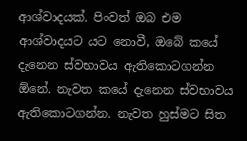ආශ්වාදයක්‌. පිංවත් ඔබ එම ආශ්වාදයට යට නොවී, ඔබේ කයේ දැනෙන ස්‌වභාවය ඇතිකොටගන්න ඕනේ. නැවත කයේ දැනෙන ස්‌වභාවය ඇතිකොටගන්න. නැවත හුස්‌මට සිත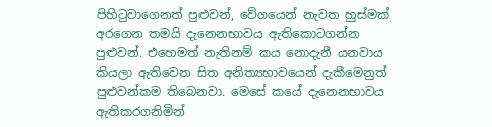පිහිටුවාගෙනත් පුළුවන්, වේගයෙන් නැවත හුස්‌මක්‌ අරගෙන තමයි දැනෙනභාවය ඇතිකොටගන්න පුළුවන්. එහෙමත් නැතිනම් කය නොදැනී යනවාය කියලා ඇතිවෙන සිත අනිත්‍යභාවයෙන් දැකීමෙනුත් පුළුවන්කම තිබෙනවා. මෙසේ කයේ දැනෙනභාවය ඇතිකරගනිමින්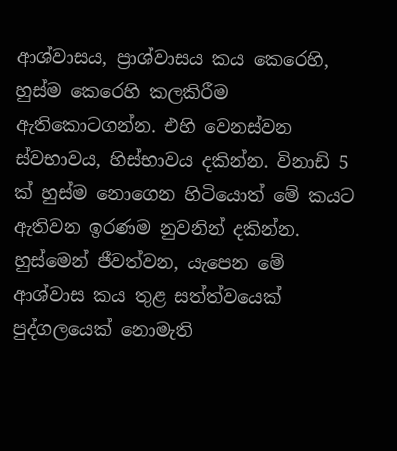ආශ්වාසය, ප්‍රාශ්වාසය කය කෙරෙහි, හුස්‌ම කෙරෙහි කලකිරීම ඇතිකොටගන්න. එහි වෙනස්‌වන ස්‌වභාවය, හිස්‌භාවය දකින්න. විනාඩි 5 ක්‌ හුස්‌ම නොගෙන හිටියොත් මේ කයට ඇතිවන ඉරණම නුවනින් දකින්න. හුස්‌මෙන් ජීවත්වන, යැපෙන මේ ආශ්වාස කය තුළ සත්ත්වයෙක්‌ පුද්ගලයෙක්‌ නොමැති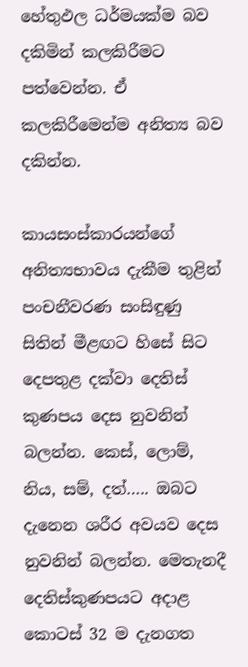හේතුඵල ධර්මයක්‌ම බව දකිමින් කලකිරීමට පත්වෙන්න. ඒ කලකිරීමෙන්ම අනිත්‍ය බව දකින්න.

කායසංස්‌කාරයන්ගේ අනිත්‍යභාවය දැකීම තුළින් පංචනීවරණ සංසිඳුණු සිතින් මීළඟට හිසේ සිට දෙපතුළ දක්‌වා දෙතිස්‌ කුණපය දෙස නුවනින් බලන්න. කෙස්‌, ලොම්, නිය, සම්, දත්….. ඔබට දැනෙන ශරීර අවයව දෙස නුවනින් බලන්න. මෙතැනදී දෙතිස්‌කුණපයට අදාළ කොටස්‌ 32 ම දැනගත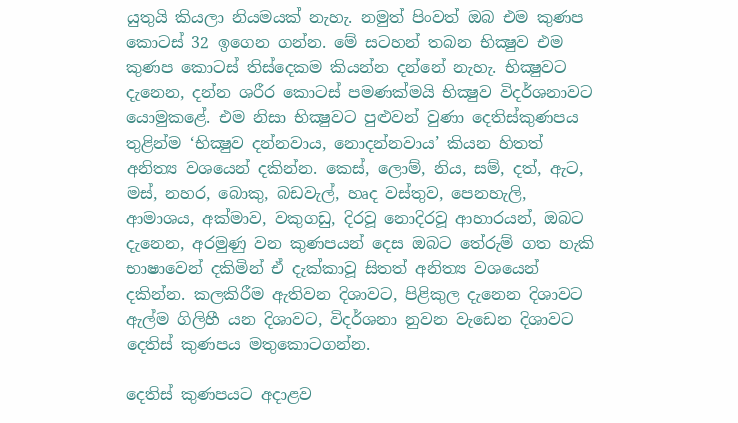යුතුයි කියලා නියමයක්‌ නැහැ. නමුත් පිංවත් ඔබ එම කුණප කොටස්‌ 32 ඉගෙන ගන්න. මේ සටහන් තබන භික්‍ෂුව එම කුණප කොටස්‌ තිස්‌දෙකම කියන්න දන්නේ නැහැ. භික්‍ෂුවට දැනෙන, දන්න ශරීර කොටස්‌ පමණක්‌මයි භික්‍ෂුව විදර්ශනාවට යොමුකළේ. එම නිසා භික්‍ෂුවට පුළුවන් වුණා දෙතිස්‌කුණපය තුළින්ම ‘භික්‍ෂුව දන්නවාය, නොදන්නවාය’ කියන හිතත් අනිත්‍ය වශයෙන් දකින්න. කෙස්‌, ලොම්, නිය, සම්, දත්, ඇට, මස්‌, නහර, බොකු, බඩවැල්, හෘද වස්‌තුව, පෙනහැලි, ආමාශය, අක්‌මාව, වකුගඩු, දිරවූ නොදිරවූ ආහාරයන්, ඔබට දැනෙන, අරමුණු වන කුණපයන් දෙස ඔබට තේරුම් ගත හැකි භාෂාවෙන් දකිමින් ඒ දැක්‌කාවූ සිතත් අනිත්‍ය වශයෙන් දකින්න. කලකිරීම ඇතිවන දිශාවට, පිළිකුල දැනෙන දිශාවට ඇල්ම ගිලිහී යන දිශාවට, විදර්ශනා නුවන වැඩෙන දිශාවට දෙතිස්‌ කුණපය මතුකොටගන්න.

දෙතිස්‌ කුණපයට අදාළව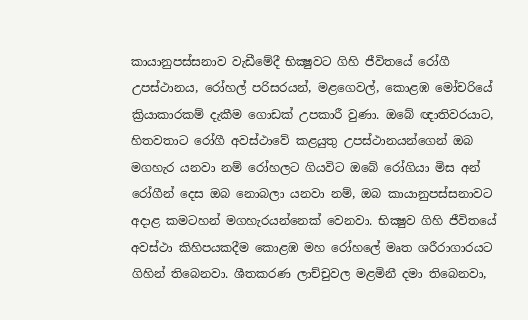කායානුපස්‌සනාව වැඩීමේදී භික්‍ෂුවට ගිහි ජීවිතයේ රෝගී උපස්‌ථානය, රෝහල් පරිසරයන්, මළගෙවල්, කොළඹ මෝචරියේ ක්‍රියාකාරකම් දැකීම ගොඩක්‌ උපකාරී වුණා. ඔබේ ඥාතිවරයාට, හිතවතාට රෝගී අවස්‌ථාවේ කළයුතු උපස්‌ථානයන්ගෙන් ඔබ මගහැර යනවා නම් රෝහලට ගියවිට ඔබේ රෝගියා මිස අන් රෝගීන් දෙස ඔබ නොබලා යනවා නම්, ඔබ කායානුපස්‌සනාවට අදාළ කමටහන් මගහැරයන්නෙක්‌ වෙනවා. භික්‍ෂුව ගිහි ජීවිතයේ අවස්‌ථා කිහිපයකදීම කොළඹ මහ රෝහලේ මෘත ශරීරාගාරයට ගිහින් තිබෙනවා. ශීතකරණ ලාච්චුවල මළමිනී දමා තිබෙනවා,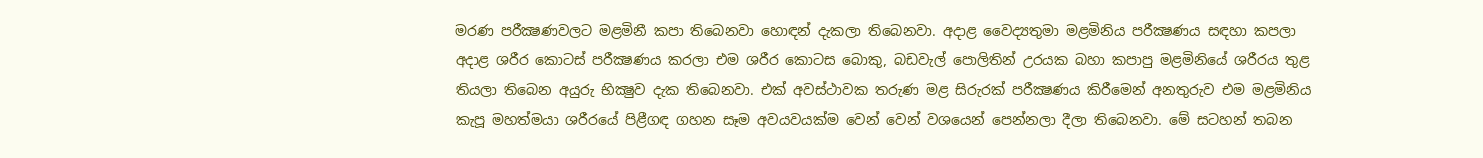මරණ පරීක්‍ෂණවලට මළමිනී කපා තිබෙනවා හොඳන් දැකලා තිබෙනවා. අදාළ වෛද්‍යතුමා මළමිනිය පරීක්‍ෂණය සඳහා කපලා අදාළ ශරීර කොටස්‌ පරීක්‍ෂණය කරලා එම ශරීර කොටස බොකු, බඩවැල් පොලිතින් උරයක බහා කපාපු මළමිනියේ ශරීරය තුළ තියලා තිබෙන අයුරු භික්‍ෂුව දැක තිබෙනවා. එක්‌ අවස්‌ථාවක තරුණ මළ සිරුරක්‌ පරීක්‍ෂණය කිරීමෙන් අනතුරුව එම මළමිනිය කැපූ මහත්මයා ශරීරයේ පිළීගඳ ගහන සෑම අවයවයක්‌ම වෙන් වෙන් වශයෙන් පෙන්නලා දීලා තිබෙනවා. මේ සටහන් තබන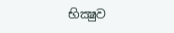භික්‍ෂුව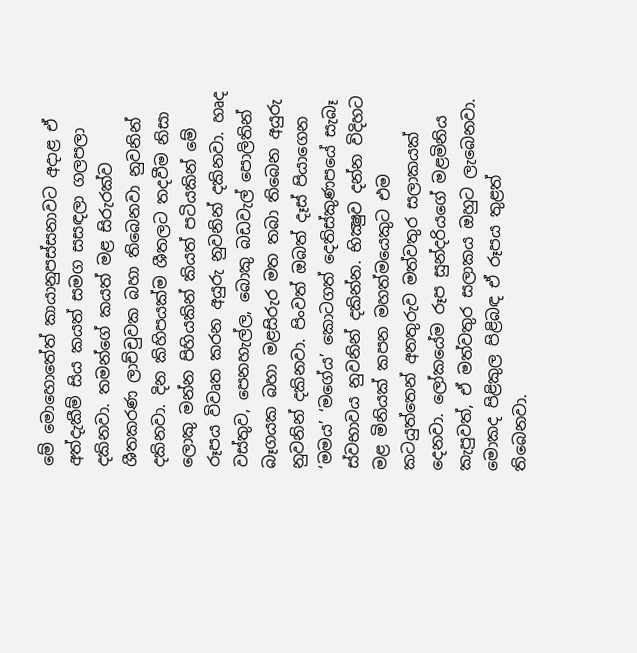මේ මොහොතේත් කායානුපස්‌සනාවට අදාළ ඒ අත්දැකීම් සිය කයත් සමග සසඳලා ගලපලා දකිනවා. තමන්ගේ කයත් මළ සිරුරක්‌ව ශීතකරණ ලාච්චුවක බහා තිබෙනවා නුවනින් දකිනවා. දින කිහිපයක්‌ම ශීතලට තදවීම නිසා ලොකු මන්න පිහියකින් කියත් පටියකින් මේ රූපය විවෘත කරන අයුරු නුවනින් දකිනවා. හෘද වස්‌තුව, පෙනහැල්ල, බොකු බඩවැල් පොලිතින් බෑගයක බහා මළසිරුර මත තබා තිබෙන අයුරු නුවනින් දකිනවා. පිංවත් ඔබත් දෑස්‌ පියාගෙන ‘මමය’ ‘මගේය’ කොටගත් දෙතිස්‌කුණපයේ සැබෑ ස්‌වභාවය නුවනින් දකින්න. භික්‍ෂුව දන්න විදිහට මළ මිනියක්‌ කපන මහත්මයෙකුට එම කටයුත්තෙන් අනතුරුව මත්වතුර සලාකයක්‌ දෙනවා. ලෝකයේම රූප සුන්දරියගේ මළමිනිය කැපුවත්, ඒ මත්වතුර සලාකය ඔහුට ලැබෙනවා. මොකද පිළිකුල පිළිබඳ ඒ රූපය තුළත් තිබෙනවා.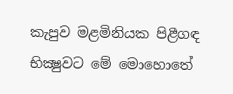කැපුව මළමිනියක පිළීගඳ භික්‍ෂුවට මේ මොහොතේ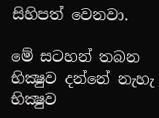සිහිපත් වෙනවා.

මේ සටහන් තබන භික්‍ෂුව දන්නේ නැහැ භික්‍ෂුව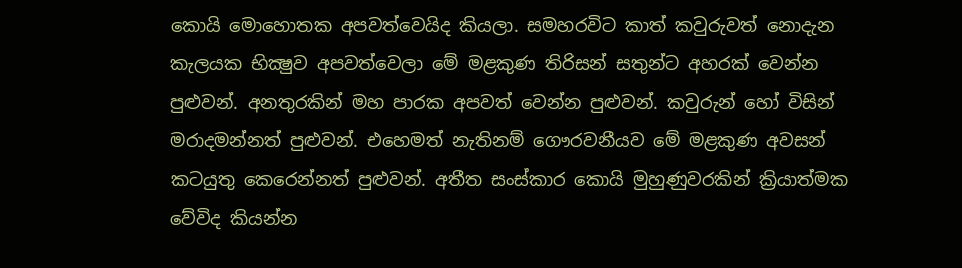කොයි මොහොතක අපවත්වෙයිද කියලා. සමහරවිට කාත් කවුරුවත් නොදැන කැලයක භික්‍ෂුව අපවත්වෙලා මේ මළකුණ තිරිසන් සතුන්ට අහරක්‌ වෙන්න පුළුවන්. අනතුරකින් මහ පාරක අපවත් වෙන්න පුළුවන්. කවුරුන් හෝ විසින් මරාදමන්නත් පුළුවන්. එහෙමත් නැතිනම් ගෞරවනීයව මේ මළකුණ අවසන් කටයුතු කෙරෙන්නත් පුළුවන්. අතීත සංස්‌කාර කොයි මුහුණුවරකින් ක්‍රියාත්මක වේවිද කියන්න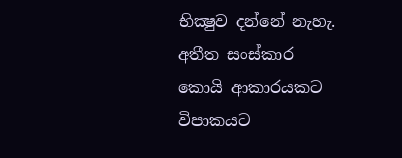භික්‍ෂුව දන්නේ නැහැ. අතීත සංස්‌කාර කොයි ආකාරයකට විපාකයට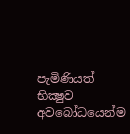පැමිණියත් භික්‍ෂුව අවබෝධයෙන්ම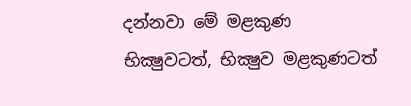දන්නවා මේ මළකුණ භික්‍ෂුවටත්, භික්‍ෂුව මළකුණටත්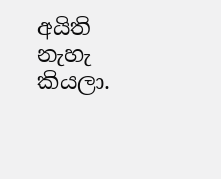අයිති නැහැ කියලා.